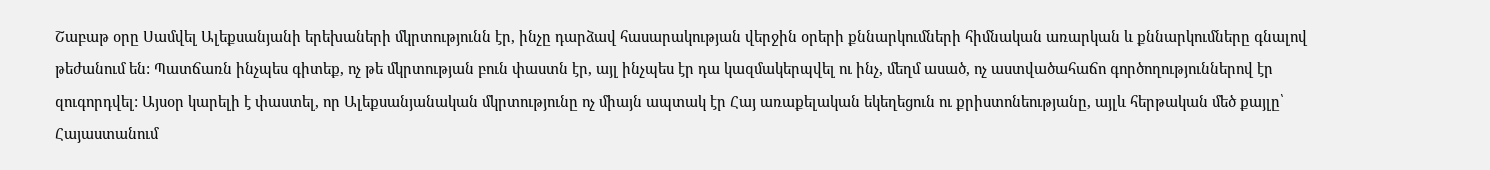Շաբաթ օրը Սամվել Ալեքսանյանի երեխաների մկրտությունն էր, ինչը դարձավ հասարակության վերջին օրերի քննարկումների հիմնական առարկան և քննարկումները գնալով թեժանում են: Պատճառն ինչպես գիտեք, ոչ թե մկրտության բուն փաստն էր, այլ ինչպես էր դա կազմակերպվել ու ինչ, մեղմ ասած, ոչ աստվածահաճո գործողություններով էր զուգորդվել: Այսօր կարելի է փաստել, որ Ալեքսանյանական մկրտությունը ոչ միայն ապտակ էր Հայ առաքելական եկեղեցուն ու քրիստոնեությանը, այլև հերթական մեծ քայլը՝ Հայաստանում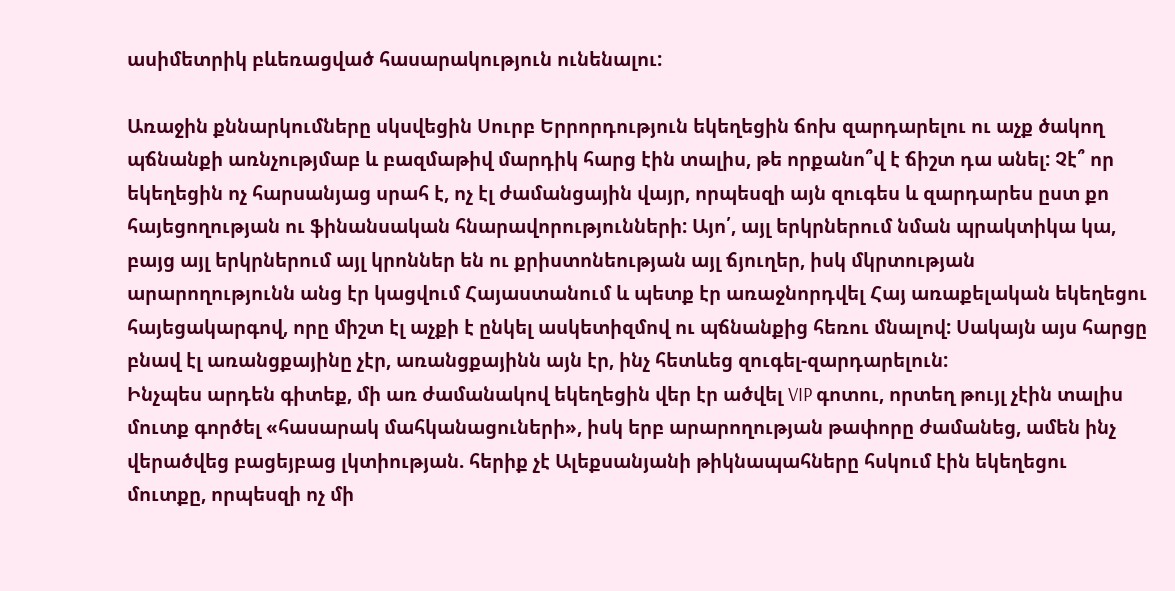ասիմետրիկ բևեռացված հասարակություն ունենալու:

Առաջին քննարկումները սկսվեցին Սուրբ Երրորդություն եկեղեցին ճոխ զարդարելու ու աչք ծակող պճնանքի առնչությմաբ և բազմաթիվ մարդիկ հարց էին տալիս, թե որքանո՞վ է ճիշտ դա անել: Չէ՞ որ եկեղեցին ոչ հարսանյաց սրահ է, ոչ էլ ժամանցային վայր, որպեսզի այն զուգես և զարդարես ըստ քո հայեցողության ու ֆինանսական հնարավորությունների: Այո՛, այլ երկրներում նման պրակտիկա կա, բայց այլ երկրներում այլ կրոններ են ու քրիստոնեության այլ ճյուղեր, իսկ մկրտության արարողությունն անց էր կացվում Հայաստանում և պետք էր առաջնորդվել Հայ առաքելական եկեղեցու հայեցակարգով, որը միշտ էլ աչքի է ընկել ասկետիզմով ու պճնանքից հեռու մնալով: Սակայն այս հարցը բնավ էլ առանցքայինը չէր, առանցքայինն այն էր, ինչ հետևեց զուգել-զարդարելուն:
Ինչպես արդեն գիտեք, մի առ ժամանակով եկեղեցին վեր էր ածվել VIP գոտու, որտեղ թույլ չէին տալիս մուտք գործել «հասարակ մահկանացուների», իսկ երբ արարողության թափորը ժամանեց, ամեն ինչ վերածվեց բացեյբաց լկտիության. հերիք չէ Ալեքսանյանի թիկնապահները հսկում էին եկեղեցու մուտքը, որպեսզի ոչ մի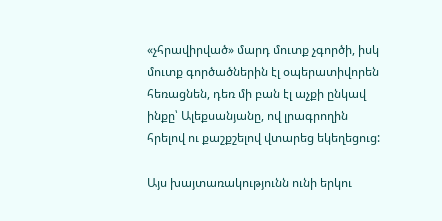«չհրավիրված» մարդ մուտք չգործի, իսկ մուտք գործածներին էլ օպերատիվորեն հեռացնեն, դեռ մի բան էլ աչքի ընկավ ինքը՝ Ալեքսանյանը, ով լրագրողին հրելով ու քաշքշելով վտարեց եկեղեցուց:

Այս խայտառակությունն ունի երկու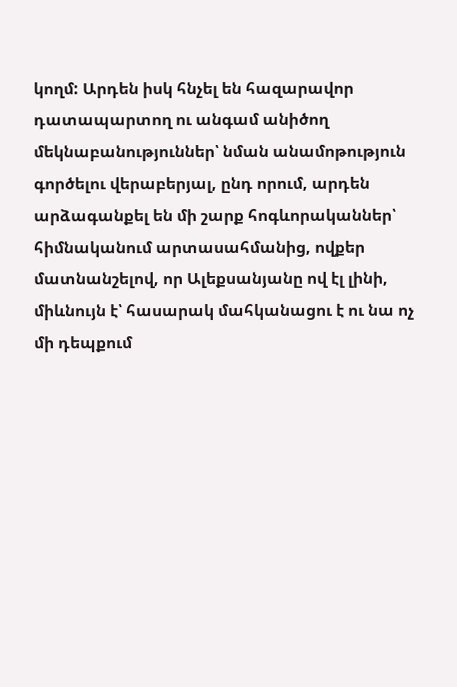կողմ: Արդեն իսկ հնչել են հազարավոր դատապարտող ու անգամ անիծող մեկնաբանություններ՝ նման անամոթություն գործելու վերաբերյալ, ընդ որում, արդեն արձագանքել են մի շարք հոգևորականներ՝ հիմնականում արտասահմանից, ովքեր մատնանշելով, որ Ալեքսանյանը ով էլ լինի, միևնույն է՝ հասարակ մահկանացու է ու նա ոչ մի դեպքում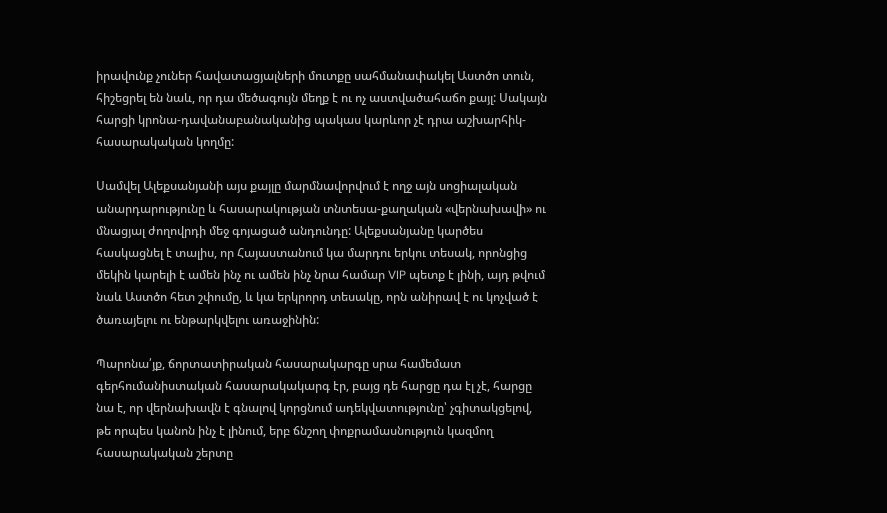իրավունք չուներ հավատացյալների մուտքը սահմանափակել Աստծո տուն, հիշեցրել են նաև, որ դա մեծագույն մեղք է ու ոչ աստվածահաճո քայլ: Սակայն հարցի կրոնա-դավանաբանականից պակաս կարևոր չէ դրա աշխարհիկ-հասարակական կողմը:

Սամվել Ալեքսանյանի այս քայլը մարմնավորվում է ողջ այն սոցիալական անարդարությունը և հասարակության տնտեսա-քաղական «վերնախավի» ու մնացյալ ժողովրդի մեջ գոյացած անդունդը: Ալեքսանյանը կարծես հասկացնել է տալիս, որ Հայաստանում կա մարդու երկու տեսակ, որոնցից մեկին կարելի է ամեն ինչ ու ամեն ինչ նրա համար VIP պետք է լինի, այդ թվում նաև Աստծո հետ շփումը, և կա երկրորդ տեսակը, որն անիրավ է ու կոչված է ծառայելու ու ենթարկվելու առաջինին:

Պարոնա՛յք, ճորտատիրական հասարակարգը սրա համեմատ գերհումանիստական հասարակակարգ էր, բայց դե հարցը դա էլ չէ, հարցը նա է, որ վերնախավն է գնալով կորցնում ադեկվատությունը՝ չգիտակցելով, թե որպես կանոն ինչ է լինում, երբ ճնշող փոքրամասնություն կազմող հասարակական շերտը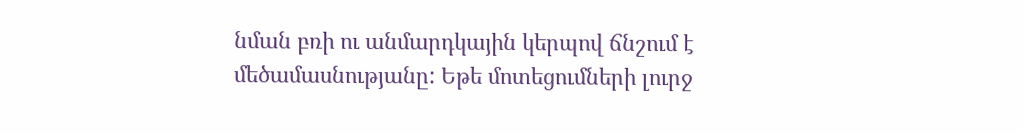նման բռի ու անմարդկային կերպով ճնշում է մեծամասնությանը: Եթե մոտեցումների լուրջ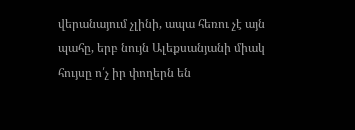վերանայում չլինի, ապա հեռու չէ այն պահը, երբ նույն Ալեքսանյանի միակ հույսը ո՛չ իր փողերն են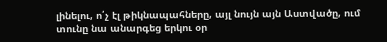լինելու, ո՛չ էլ թիկնապահները, այլ նույն այն Աստվածը, ում տունը նա անարգեց երկու օր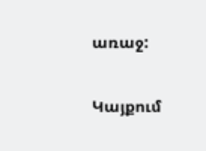առաջ:

Կայքում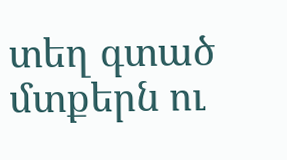տեղ գտած մտքերն ու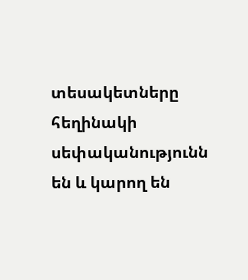տեսակետները հեղինակի սեփականությունն են և կարող են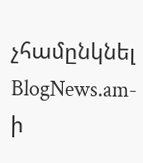չհամընկնել BlogNews.am-ի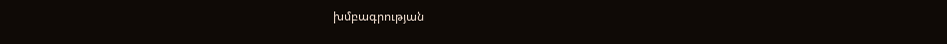խմբագրության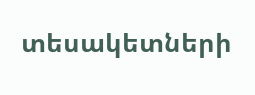տեսակետների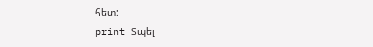հետ:
print Տպել